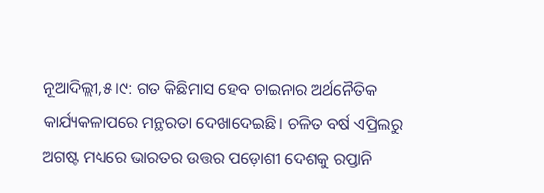ନୂଆଦିଲ୍ଲୀ,୫।୯: ଗତ କିଛିମାସ ହେବ ଚାଇନାର ଅର୍ଥନୈତିକ କାର୍ଯ୍ୟକଳାପରେ ମନ୍ଥରତା ଦେଖାଦେଇଛି। ଚଳିତ ବର୍ଷ ଏପ୍ରିଲରୁ ଅଗଷ୍ଟ ମଧ୍ୟରେ ଭାରତର ଉତ୍ତର ପଡ଼ୋଶୀ ଦେଶକୁ ରପ୍ତାନି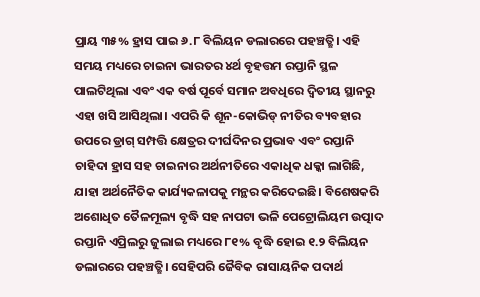ପ୍ରାୟ ୩୫% ହ୍ରାସ ପାଇ ୬.୮ ବିଲିୟନ ଡଲାରରେ ପହଞ୍ଚତ୍ଛି। ଏହି ସମୟ ମଧ୍ୟରେ ଚାଇନା ଭାରତର ୪ର୍ଥ ବୃହତ୍ତମ ରପ୍ତାନି ସ୍ଥଳ ପାଲଟିଥିଲା ଏବଂ ଏକ ବର୍ଷ ପୂର୍ବେ ସମାନ ଅବଧିରେ ଦ୍ୱିତୀୟ ସ୍ଥାନରୁ ଏହା ଖସି ଆସିଥିଲା। ଏପରି କି ଶୂନ-କୋଭିଡ୍ ନୀତିର ବ୍ୟବହାର ଉପରେ ଡ୍ରାଗ୍ ସମ୍ପତ୍ତି କ୍ଷେତ୍ରର ଦୀର୍ଘଦିନର ପ୍ରଭାବ ଏବଂ ରପ୍ତାନି ଚାହିଦା ହ୍ରାସ ସହ ଚାଇନାର ଅର୍ଥନୀତିରେ ଏକାଧିକ ଧକ୍କା ଲାଗିଛି, ଯାହା ଅର୍ଥନୈତିକ କାର୍ଯ୍ୟକଳାପକୁ ମନ୍ଥର କରିଦେଇଛି। ବିଶେଷକରି ଅଶୋଧିତ ତୈଳମୂଲ୍ୟ ବୃଦ୍ଧି ସହ ନାପଟା ଭଳି ପେଟ୍ରୋଲିୟମ ଉତ୍ପାଦ ରପ୍ତାନି ଏପ୍ରିଲରୁ ଜୁଲାଇ ମଧ୍ୟରେ ୮୧% ବୃଦ୍ଧି ହୋଇ ୧.୨ ବିଲିୟନ ଡଲାରରେ ପହଞ୍ଚତ୍ଛି। ସେହିପରି ଜୈବିକ ରାସାୟନିକ ପଦାର୍ଥ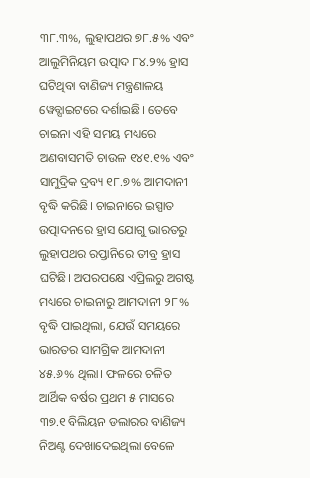୩୮.୩%, ଲୁହାପଥର ୭୮.୫% ଏବଂ ଆଲୁମିନିୟମ ଉତ୍ପାଦ ୮୪.୨% ହ୍ରାସ ଘଟିଥିବା ବାଣିଜ୍ୟ ମନ୍ତ୍ରଣାଳୟ ୱେବ୍ସାଇଟରେ ଦର୍ଶାଇଛି। ତେବେ ଚାଇନା ଏହି ସମୟ ମଧ୍ୟରେ ଅଣବାସମତି ଚାଉଳ ୧୪୧.୧% ଏବଂ ସାମୁଦ୍ରିକ ଦ୍ରବ୍ୟ ୧୮.୭% ଆମଦାନୀ ବୃଦ୍ଧି କରିଛି। ଚାଇନାରେ ଇସ୍ପାତ ଉତ୍ପାଦନରେ ହ୍ରାସ ଯୋଗୁ ଭାରତରୁ ଲୁହାପଥର ରପ୍ତାନିରେ ତୀବ୍ର ହ୍ରାସ ଘଟିଛି। ଅପରପକ୍ଷେ ଏପ୍ରିଲରୁ ଅଗଷ୍ଟ ମଧ୍ୟରେ ଚାଇନାରୁ ଆମଦାନୀ ୨୮% ବୃଦ୍ଧି ପାଇଥିଲା, ଯେଉଁ ସମୟରେ ଭାରତର ସାମଗ୍ରିକ ଆମଦାନୀ ୪୫.୬% ଥିଲା। ଫଳରେ ଚଳିତ ଆର୍ଥିକ ବର୍ଷର ପ୍ରଥମ ୫ ମାସରେ ୩୭.୧ ବିଲିୟନ ଡଲାରର ବାଣିଜ୍ୟ ନିଅଣ୍ଟ ଦେଖାଦେଇଥିଲା ବେଳେ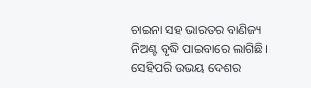ଚାଇନା ସହ ଭାରତର ବାଣିଜ୍ୟ ନିଅଣ୍ଟ ବୃଦ୍ଧି ପାଇବାରେ ଲାଗିଛି। ସେହିପରି ଉଭୟ ଦେଶର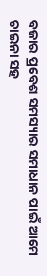ବଜାର ପ୍ରବେଶ ସମସ୍ୟାର ସମାଧାନ ପାଇଁ ଆମେ ଚାଇନା ସହ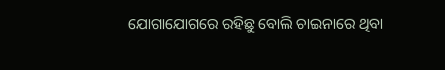ଯୋଗାଯୋଗରେ ରହିଛୁ ବୋଲି ଚାଇନାରେ ଥିବା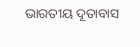ଭାରତୀୟ ଦୂତାବାସ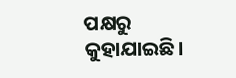ପକ୍ଷରୁ କୁହାଯାଇଛି।